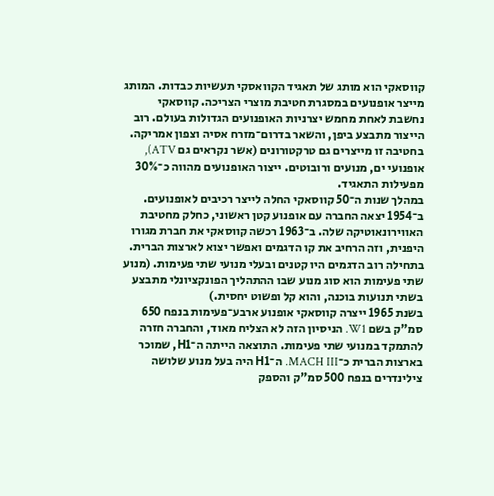קווסאקי הוא מותג של תאגיד הקוואסקי תעשיות כבדות. המותג מייצר אופנועים במסגרת חטיבת מוצרי הצריכה. קווסאקי נחשבת לאחת מחמש יצרניות האופנועים הגדולות בעולם. רוב הייצור מתבצע ביפן, והשאר בדרום־מזרח אסיה וצפון אמריקה. בחטיבה זו מייצרים גם טרקטורונים (אשר נקראים גם ATV), אופנועי ים, מנועים ורובוטים. ייצור האופנועים מהווה כ־30% מפעילות התאגיד.
במהלך שנות ה־50 קווסאקי החלה לייצר רכיבים לאופנועים. ב־1954 יצאה החברה עם אופנוע קטן ראשוני, כחלק מחטיבת האווירונאוטיקה שלה. ב־1963 רכשה קווסאקי את חברת מגורו היפנית, וזה הרחיב את קו הדגמים ואפשר יצוא לארצות הברית. בתחילה רוב הדגמים היו קטנים ובעלי מנועי שתי פעימות. (מנוע שתי פעימות הוא סוג מנוע שבו ההתהליך הפונקציונלי מתבצע בשתי תנועות בוכנה, והוא קל ופשוט יחסית.)
בשנת 1965 ייצרה קווסאקי אופנוע ארבע־פעימות בנפח 650 סמ"ק בשם W1. הניסיון הזה לא הצליח מאוד, והחברה חזרה להתמקד במנועי שתי פעימות. התוצאה הייתה ה־H1, שמוכר בארצות הברית כ־MACH III. ה־H1 היה בעל מנוע שלושה צילינדרים בנפח 500 סמ"ק והספק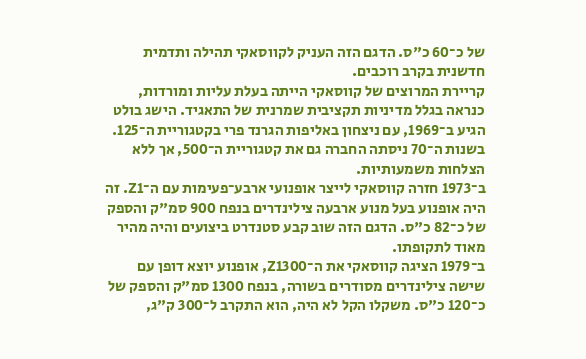של כ־60 כ"ס. הדגם הזה העניק לקווסאקי תהילה ותדמית חדשנית בקרב רוכבים.
קריירת המרוצים של קווסאקי הייתה בעלת עליות ומורדות, כנראה בגלל מדיניות תקציבית שמרנית של התאגיד. הישג בולט הגיע ב־1969, עם ניצחון באליפות הגרנד פרי בקטגוריית ה־125. בשנות ה־70 ניסתה החברה גם את קטגוריית ה־500, אך ללא הצלחות משמעותיות.
ב־1973 חזרה קווסאקי לייצר אופנועי ארבע־פעימות עם ה־Z1. זה היה אופנוע בעל מנוע ארבעה צילינדרים בנפח 900 סמ"ק והספק של כ־82 כ"ס. הדגם הזה שוב קבע סטנדרט ביצועים והיה מהיר מאוד לתקופתו.
ב־1979 הציגה קווסאקי את ה־Z1300, אופנוע יוצא דופן עם שישה צילינדרים מסודרים בשורה, בנפח 1300 סמ"ק והספק של כ־120 כ"ס. משקלו הקל לא היה, הוא התקרב ל־300 ק"ג,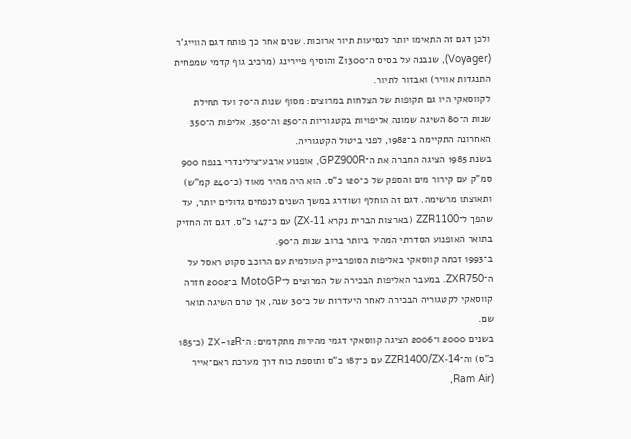ולכן דגם זה התאימו יותר לנסיעות תיור ארוכות. שנים אחר כך פותח דגם הווייג'ר (Voyager), שנבנה על בסיס ה־Z1300 והוסיף פיירינג (מרכיב גוף קדמי שמפחית התנגדות אוויר) ואבזור לתיור.
לקווסאקי היו גם תקופות של הצלחות במרוצים: מסוף שנות ה־70 ועד תחילת שנות ה־80 השיגה שמונה אליפויות בקטגוריות ה־250 וה־350. אליפות ה־350 האחרונה התקיימה ב־1982, לפני ביטול הקטגוריה.
בשנת 1985 הציגה החברה את ה־GPZ900R, אופנוע ארבע־צילינדרי בנפח 900 סמ"ק עם קירור מים והספק של כ־120 כ"ס. הוא היה מהיר מאוד (כ־240 קמ"ש) ותאוצתו מרשימה. דגם זה הוחלף ושודרג במשך השנים לנפחים גדולים יותר, עד שהפך ל־ZZR1100 (בארצות הברית נקרא ZX‑11) עם כ־147 כ"ס. דגם זה החזיק בתואר האופנוע הסדרתי המהיר ביותר ברוב שנות ה־90.
ב־1993 זכתה קווסאקי באליפות הסופרבייק העולמית עם הרוכב סקוט ראסל על ה־ZXR750. במעבר האליפות הבכירה של המרוצים ל־MotoGP ב־2002 חזרה קווסאקי לקטגוריה הבכירה לאחר היעדרות של כ־30 שנה, אך טרם השיגה תואר שם.
בשנים 2000 ו־2006 הציגה קווסאקי דגמי מהירות מתקדמים: ה־ZX‑12R (כ־185 כ"ס) וה־ZZR1400/ZX‑14 עם כ־187 כ"ס ותוספת כוח דרך מערכת ראם־אייר (Ram Air,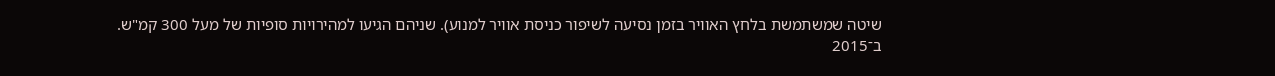שיטה שמשתמשת בלחץ האוויר בזמן נסיעה לשיפור כניסת אוויר למנוע). שניהם הגיעו למהירויות סופיות של מעל 300 קמ"ש.
ב־2015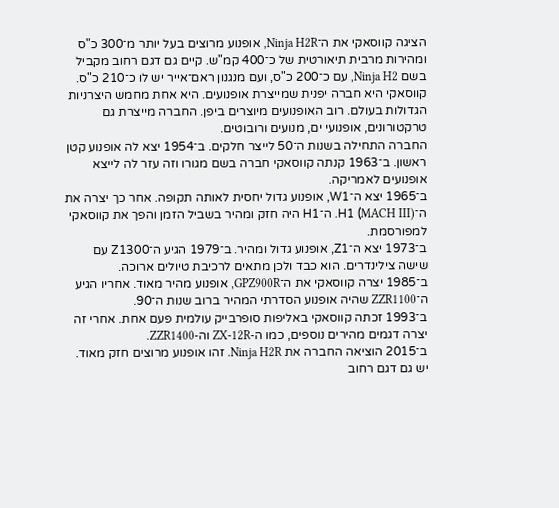הציגה קווסאקי את ה־Ninja H2R, אופנוע מרוצים בעל יותר מ־300 כ"ס ומהירות מרבית תיאורטית של כ־400 קמ"ש. קיים גם דגם רחוב מקביל בשם Ninja H2, עם כ־200 כ"ס, ועם מנגנון ראם־אייר יש לו כ־210 כ"ס.
קווסאקי היא חברה יפנית שמייצרת אופנועים. היא אחת מחמש היצרניות הגדולות בעולם. רוב האופנועים מיוצרים ביפן. החברה מייצרת גם טרקטורונים, אופנועי ים, מנועים ורובוטים.
החברה התחילה בשנות ה־50 לייצר חלקים. ב־1954 יצא לה אופנוע קטן ראשון. ב־1963 קנתה קווסאקי חברה בשם מגורו וזה עזר לה לייצא אופנועים לאמריקה.
ב־1965 יצא ה־W1, אופנוע גדול יחסית לאותה תקופה. אחר כך יצרה את ה־H1 (MACH III). ה־H1 היה חזק ומהיר בשביל הזמן והפך את קווסאקי למפורסמת.
ב־1973 יצא ה־Z1, אופנוע גדול ומהיר. ב־1979 הגיע ה־Z1300 עם שישה צילינדרים. הוא כבד ולכן מתאים לרכיבת טיולים ארוכה.
ב־1985 יצרה קווסאקי את ה־GPZ900R, אופנוע מהיר מאוד. אחריו הגיע ה־ZZR1100 שהיה אופנוע הסדרתי המהיר ברוב שנות ה־90.
ב־1993 זכתה קווסאקי באליפות סופרבייק עולמית פעם אחת. אחרי זה יצרה דגמים מהירים נוספים, כמו ה‑ZX‑12R וה‑ZZR1400.
ב־2015 הוציאה החברה את Ninja H2R. זהו אופנוע מרוצים חזק מאוד. יש גם דגם רחוב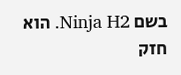בשם Ninja H2. הוא חזק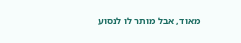מאוד, אבל מותר לו לנסוע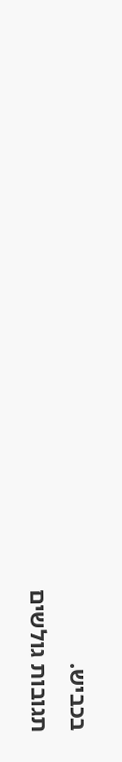בכביש.
תגובות גולשים